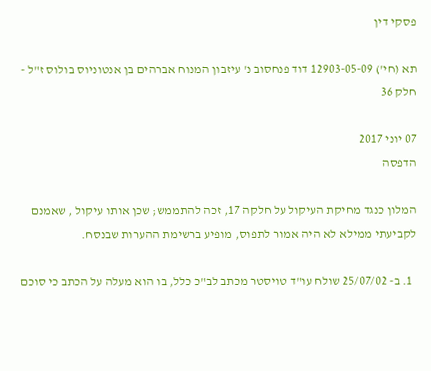פסקי דין

תא (חי') 12903-05-09 דוד פנחסוב נ' עיזבון המנוח אברהים בן אנטוניוס בולוס ז"ל - חלק 36

07 יוני 2017
הדפסה

המלון כנגד מחיקת העיקול על חלקה 17, זכה להתממש; שכן אותו עיקול , שאמנם לקביעתי ממילא לא היה אמור לתפוס, מופיע ברשימת ההערות שבנסח.

  1. ב- 25/07/02 שולח עו"ד טויסטר מכתב לב"כ כלל, בו הוא מעלה על הכתב כי סוכם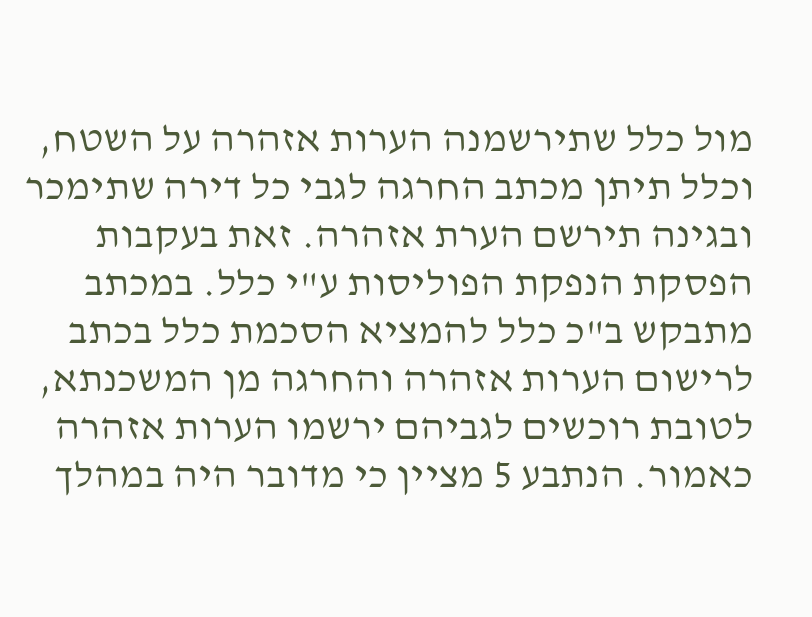מול כלל שתירשמנה הערות אזהרה על השטח, וכלל תיתן מכתב החרגה לגבי כל דירה שתימכר ובגינה תירשם הערת אזהרה. זאת בעקבות הפסקת הנפקת הפוליסות ע"י כלל. במכתב מתבקש ב"כ כלל להמציא הסכמת כלל בכתב לרישום הערות אזהרה והחרגה מן המשכנתא, לטובת רוכשים לגביהם ירשמו הערות אזהרה כאמור. הנתבע 5 מציין כי מדובר היה במהלך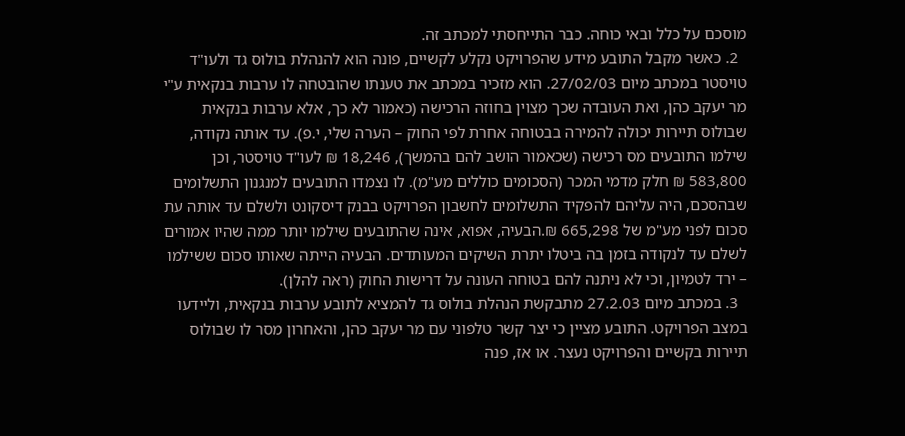מוסכם על כלל ובאי כוחה. כבר התייחסתי למכתב זה.
  2. כאשר מקבל התובע מידע שהפרויקט נקלע לקשיים, פונה הוא להנהלת בולוס גד ולעו"ד טויסטר במכתב מיום 27/02/03. הוא מזכיר במכתב את טענתו שהובטחה לו ערבות בנקאית ע"י מר יעקב כהן, ואת העובדה שכך מצוין בחוזה הרכישה (כאמור לא כך, אלא ערבות בנקאית שבולוס תיירות יכולה להמירה בבטוחה אחרת לפי החוק – הערה שלי, י.פ). עד אותה נקודה, שילמו התובעים מס רכישה (שכאמור הושב להם בהמשך), 18,246 ₪ לעו"ד טויסטר, וכן 583,800 ₪ חלק מדמי המכר (הסכומים כוללים מע"מ). לו נצמדו התובעים למנגנון התשלומים שבהסכם, היה עליהם להפקיד התשלומים לחשבון הפרויקט בבנק דיסקונט ולשלם עד אותה עת סכום לפני מע"מ של 665,298 ₪.הבעיה, אפוא, אינה שהתובעים שילמו יותר ממה שהיו אמורים לשלם עד לנקודה בזמן בה ביטלו יתרת השיקים המעותדים. הבעיה הייתה שאותו סכום ששילמו – ירד לטמיון, וכי לא ניתנה להם בטוחה העונה על דרישות החוק (ראה להלן).
  3. במכתב מיום 27.2.03 מתבקשת הנהלת בולוס גד להמציא לתובע ערבות בנקאית, וליידעו במצב הפרויקט. התובע מציין כי יצר קשר טלפוני עם מר יעקב כהן, והאחרון מסר לו שבולוס תיירות בקשיים והפרויקט נעצר. או אז, פנה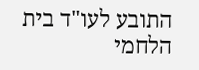התובע לעו"ד בית הלחמי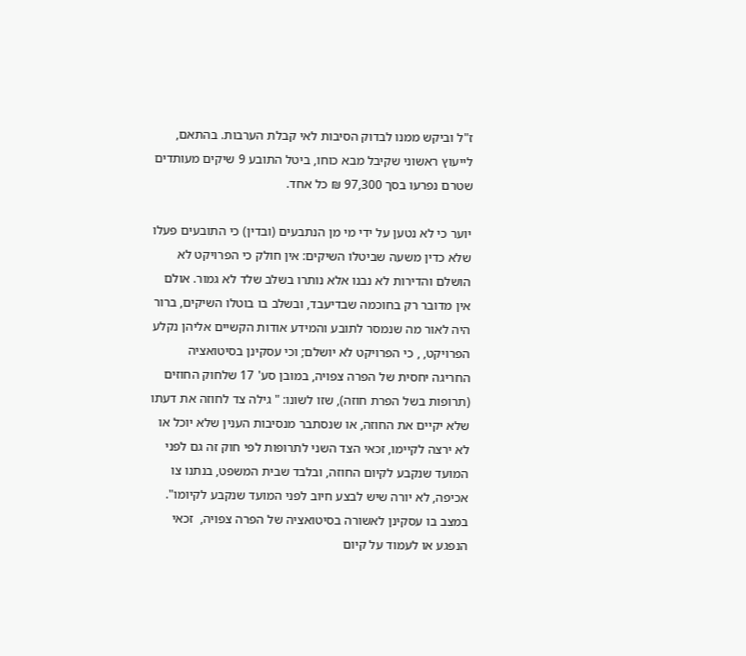ז"ל וביקש ממנו לבדוק הסיבות לאי קבלת הערבות. בהתאם, לייעוץ ראשוני שקיבל מבא כוחו, ביטל התובע 9 שיקים מעותדים שטרם נפרעו בסך 97,300 ₪ כל אחד.

יוער כי לא נטען על ידי מי מן הנתבעים (ובדין) כי התובעים פעלו שלא כדין משעה שביטלו השיקים: אין חולק כי הפרויקט לא הושלם והדירות לא נבנו אלא נותרו בשלב שלד לא גמור. אולם אין מדובר רק בחוכמה שבדיעבד, ובשלב בו בוטלו השיקים, ברור היה לאור מה שנמסר לתובע והמידע אודות הקשיים אליהן נקלע הפרויקט, , כי הפרויקט לא יושלם; וכי עסקינן בסיטואציה החריגה יחסית של הפרה צפויה, במובן סע' 17 שלחוק החוזים (תרופות בשל הפרת חוזה), שזו לשונו: " גילה צד לחוזה את דעתו שלא יקיים את החוזה, או שנסתבר מנסיבות הענין שלא יוכל או לא ירצה לקיימו, זכאי הצד השני לתרופות לפי חוק זה גם לפני המועד שנקבע לקיום החוזה, ובלבד שבית המשפט, בנתנו צו אכיפה, לא יורה שיש לבצע חיוב לפני המועד שנקבע לקיומו".  במצב בו עסקינן לאשורה בסיטואציה של הפרה צפויה,  זכאי הנפגע או לעמוד על קיום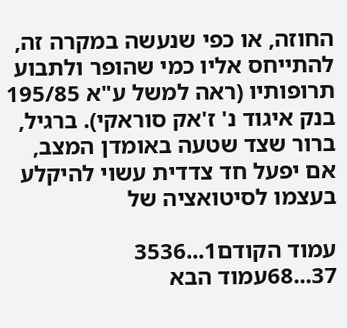החוזה, או כפי שנעשה במקרה זה, להתייחס אליו כמי שהופר ולתבוע תרופותיו (ראה למשל ע"א 195/85 בנק איגוד נ' ז'אק סוראקי). ברגיל, ברור שצד שטעה באומדן המצב, אם יפעל חד צדדית עשוי להיקלע בעצמו לסיטואציה של

עמוד הקודם1...3536
37...68עמוד הבא